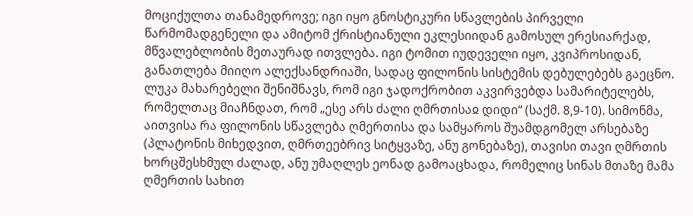მოციქულთა თანამედროვე; იგი იყო გნოსტიკური სწავლების პირველი წარმომადგენელი და ამიტომ ქრისტიანული ეკლესიიდან გამოსულ ერესიარქად, მწვალებლობის მეთაურად ითვლება. იგი ტომით იუდეველი იყო, კვიპროსიდან, განათლება მიიღო ალექსანდრიაში, სადაც ფილონის სისტემის დებულებებს გაეცნო. ლუკა მახარებელი შენიშნავს, რომ იგი ჯადოქრობით აკვირვებდა სამარიტელებს, რომელთაც მიაჩნდათ, რომ „ესე არს ძალი ღმრთისაჲ დიდი“ (საქმ. 8,9-10). სიმონმა, აითვისა რა ფილონის სწავლება ღმერთისა და სამყაროს შუამდგომელ არსებაზე (პლატონის მიხედვით, ღმრთეებრივ სიტყვაზე, ანუ გონებაზე), თავისი თავი ღმრთის ხორცშესხმულ ძალად, ანუ უმაღლეს ეონად გამოაცხადა, რომელიც სინას მთაზე მამა ღმერთის სახით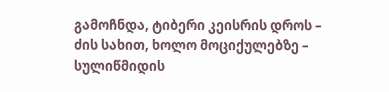გამოჩნდა, ტიბერი კეისრის დროს – ძის სახით, ხოლო მოციქულებზე – სულიწმიდის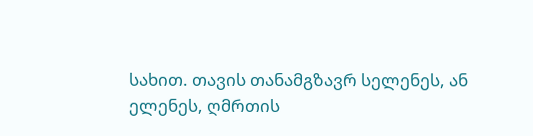სახით. თავის თანამგზავრ სელენეს, ან ელენეს, ღმრთის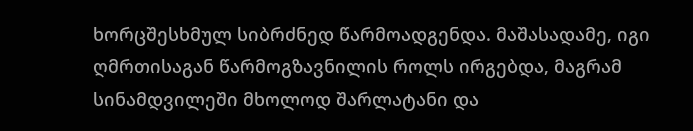ხორცშესხმულ სიბრძნედ წარმოადგენდა. მაშასადამე, იგი ღმრთისაგან წარმოგზავნილის როლს ირგებდა, მაგრამ სინამდვილეში მხოლოდ შარლატანი და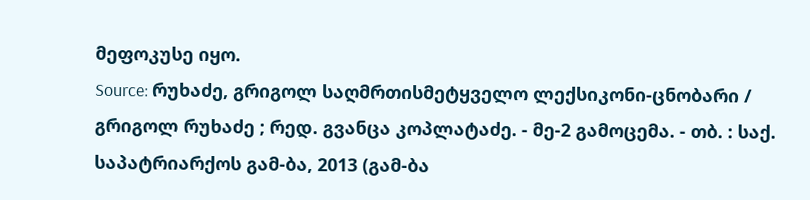მეფოკუსე იყო.
Source: რუხაძე, გრიგოლ საღმრთისმეტყველო ლექსიკონი-ცნობარი / გრიგოლ რუხაძე ; რედ. გვანცა კოპლატაძე. - მე-2 გამოცემა. - თბ. : საქ. საპატრიარქოს გამ-ბა, 2013 (გამ-ბა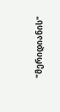"მერიდიანის"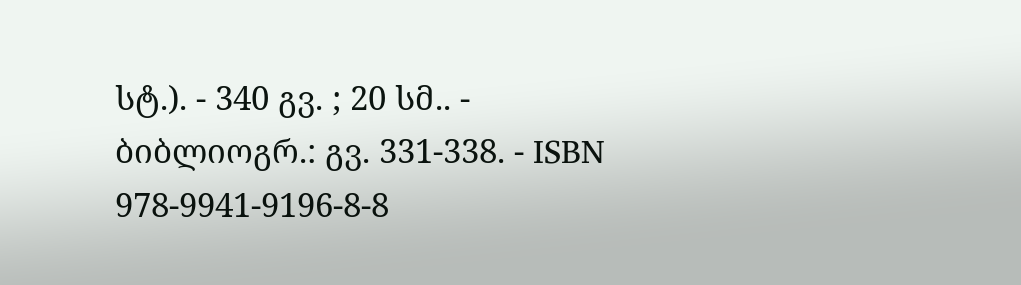სტ.). - 340 გვ. ; 20 სმ.. - ბიბლიოგრ.: გვ. 331-338. - ISBN 978-9941-9196-8-8